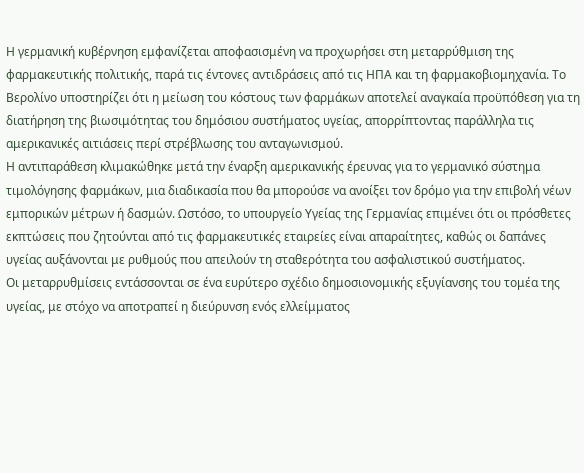Η γερμανική κυβέρνηση εμφανίζεται αποφασισμένη να προχωρήσει στη μεταρρύθμιση της φαρμακευτικής πολιτικής, παρά τις έντονες αντιδράσεις από τις ΗΠΑ και τη φαρμακοβιομηχανία. Το Βερολίνο υποστηρίζει ότι η μείωση του κόστους των φαρμάκων αποτελεί αναγκαία προϋπόθεση για τη διατήρηση της βιωσιμότητας του δημόσιου συστήματος υγείας, απορρίπτοντας παράλληλα τις αμερικανικές αιτιάσεις περί στρέβλωσης του ανταγωνισμού.
Η αντιπαράθεση κλιμακώθηκε μετά την έναρξη αμερικανικής έρευνας για το γερμανικό σύστημα τιμολόγησης φαρμάκων, μια διαδικασία που θα μπορούσε να ανοίξει τον δρόμο για την επιβολή νέων εμπορικών μέτρων ή δασμών. Ωστόσο, το υπουργείο Υγείας της Γερμανίας επιμένει ότι οι πρόσθετες εκπτώσεις που ζητούνται από τις φαρμακευτικές εταιρείες είναι απαραίτητες, καθώς οι δαπάνες υγείας αυξάνονται με ρυθμούς που απειλούν τη σταθερότητα του ασφαλιστικού συστήματος.
Οι μεταρρυθμίσεις εντάσσονται σε ένα ευρύτερο σχέδιο δημοσιονομικής εξυγίανσης του τομέα της υγείας, με στόχο να αποτραπεί η διεύρυνση ενός ελλείμματος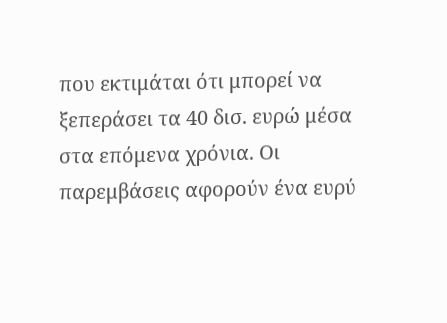που εκτιμάται ότι μπορεί να ξεπεράσει τα 40 δισ. ευρώ μέσα στα επόμενα χρόνια. Οι παρεμβάσεις αφορούν ένα ευρύ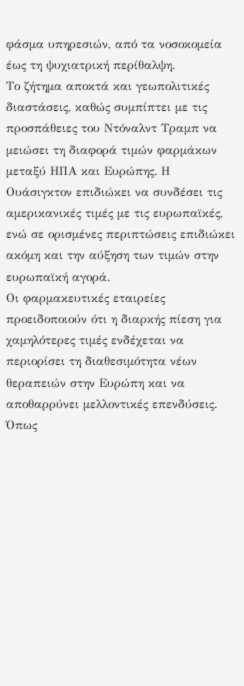φάσμα υπηρεσιών, από τα νοσοκομεία έως τη ψυχιατρική περίθαλψη.
Το ζήτημα αποκτά και γεωπολιτικές διαστάσεις, καθώς συμπίπτει με τις προσπάθειες του Ντόναλντ Τραμπ να μειώσει τη διαφορά τιμών φαρμάκων μεταξύ ΗΠΑ και Ευρώπης. Η Ουάσιγκτον επιδιώκει να συνδέσει τις αμερικανικές τιμές με τις ευρωπαϊκές, ενώ σε ορισμένες περιπτώσεις επιδιώκει ακόμη και την αύξηση των τιμών στην ευρωπαϊκή αγορά.
Οι φαρμακευτικές εταιρείες προειδοποιούν ότι η διαρκής πίεση για χαμηλότερες τιμές ενδέχεται να περιορίσει τη διαθεσιμότητα νέων θεραπειών στην Ευρώπη και να αποθαρρύνει μελλοντικές επενδύσεις. Όπως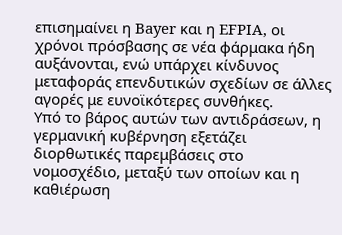επισημαίνει η Bayer και η EFPIA, οι χρόνοι πρόσβασης σε νέα φάρμακα ήδη αυξάνονται, ενώ υπάρχει κίνδυνος μεταφοράς επενδυτικών σχεδίων σε άλλες αγορές με ευνοϊκότερες συνθήκες.
Υπό το βάρος αυτών των αντιδράσεων, η γερμανική κυβέρνηση εξετάζει διορθωτικές παρεμβάσεις στο νομοσχέδιο, μεταξύ των οποίων και η καθιέρωση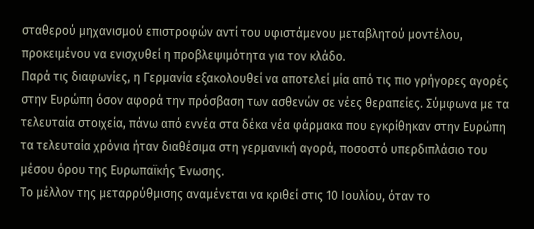σταθερού μηχανισμού επιστροφών αντί του υφιστάμενου μεταβλητού μοντέλου, προκειμένου να ενισχυθεί η προβλεψιμότητα για τον κλάδο.
Παρά τις διαφωνίες, η Γερμανία εξακολουθεί να αποτελεί μία από τις πιο γρήγορες αγορές στην Ευρώπη όσον αφορά την πρόσβαση των ασθενών σε νέες θεραπείες. Σύμφωνα με τα τελευταία στοιχεία, πάνω από εννέα στα δέκα νέα φάρμακα που εγκρίθηκαν στην Ευρώπη τα τελευταία χρόνια ήταν διαθέσιμα στη γερμανική αγορά, ποσοστό υπερδιπλάσιο του μέσου όρου της Ευρωπαϊκής Ένωσης.
Το μέλλον της μεταρρύθμισης αναμένεται να κριθεί στις 10 Ιουλίου, όταν το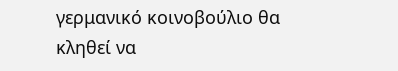γερμανικό κοινοβούλιο θα κληθεί να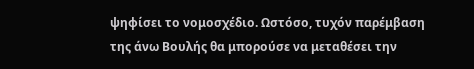ψηφίσει το νομοσχέδιο. Ωστόσο, τυχόν παρέμβαση της άνω Βουλής θα μπορούσε να μεταθέσει την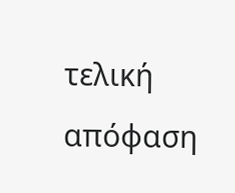τελική απόφαση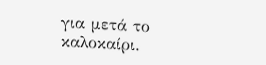για μετά το καλοκαίρι.